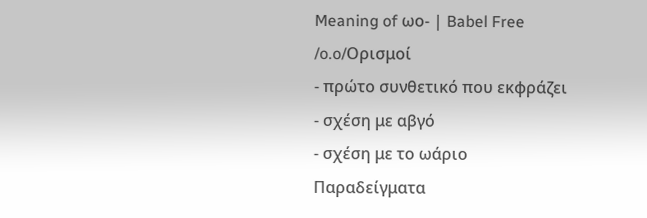Meaning of ωο- | Babel Free
/o.o/Ορισμοί
- πρώτο συνθετικό που εκφράζει
- σχέση με αβγό
- σχέση με το ωάριο
Παραδείγματα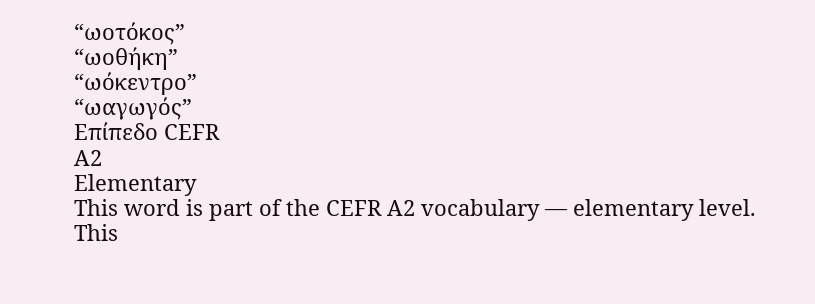“ωοτόκος”
“ωοθήκη”
“ωόκεντρο”
“ωαγωγός”
Επίπεδο CEFR
A2
Elementary
This word is part of the CEFR A2 vocabulary — elementary level.
This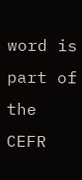word is part of the CEFR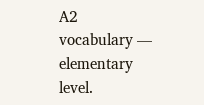A2 vocabulary — elementary level.